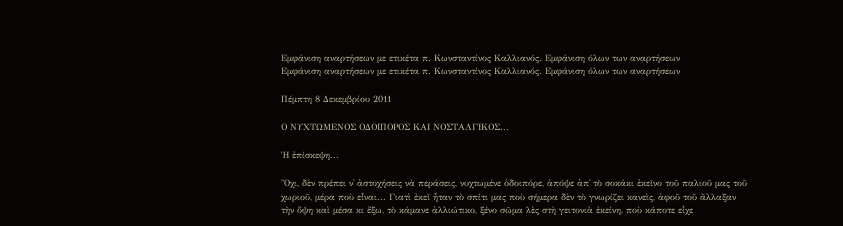Εμφάνιση αναρτήσεων με ετικέτα π. Κωνσταντίνος Καλλιανός. Εμφάνιση όλων των αναρτήσεων
Εμφάνιση αναρτήσεων με ετικέτα π. Κωνσταντίνος Καλλιανός. Εμφάνιση όλων των αναρτήσεων

Πέμπτη 8 Δεκεμβρίου 2011

Ο ΝΥΧΤΩΜΕΝΟΣ ΟΔΟΙΠΟΡΟΣ ΚΑΙ ΝΟΣΤΑΛΓΙΚΟΣ...

Ἡ ἐπίσκεψη...

Ὄχι, δὲν πρέπει ν᾿ ἀστοχήσεις νὰ περάσεις, νυχτωμένε ὁδοιπόρε, ἀπόψε ἀπ᾿ τὸ σοκάκι ἐκεῖνο τοῦ παλιοῦ μας τοῦ χωριοῦ, μέρα ποὺ εἶναι... Γιατὶ ἐκεῖ ἦταν τὸ σπίτι μας ποὺ σήμερα δὲν τὸ γνωρίζει κανεὶς, ἀφοῦ τοῦ ἄλλαξαν τὴν ὄψη καὶ μέσα κι ἔξω, τὸ κάμανε ἀλλιώτικο, ξένο σῶμα λὲς στὴ γειτονιὰ ἐκείνη, ποὺ κάποτε εἶχε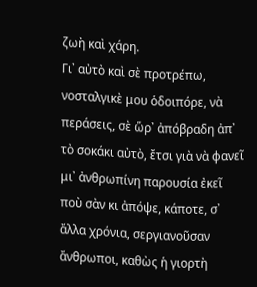ζωὴ καὶ χάρη.
Γι᾿ αὐτὸ καὶ σὲ προτρέπω, νοσταλγικὲ μου ὁδοιπόρε, νὰ περάσεις, σὲ ὥρ᾿ ἀπόβραδη ἀπ᾿ τὸ σοκάκι αὐτὸ, ἔτσι γιὰ νὰ φανεῖ μι᾿ ἀνθρωπίνη παρουσία ἐκεῖ ποὺ σὰν κι ἀπόψε, κάποτε, σ᾿ ἄλλα χρόνια, σεργιανοῦσαν ἄνθρωποι, καθὼς ἡ γιορτὴ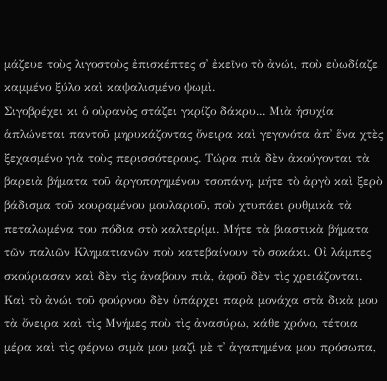μάζευε τοὺς λιγοστοὺς ἐπισκέπτες σ᾿ ἐκεῖνο τὸ ἀνώι, ποὺ εὐωδίαζε καμμένο ξύλο καὶ καψαλισμένο ψωμὶ.
Σιγοβρέχει κι ὁ οὐρανὸς στάζει γκρίζο δάκρυ... Μιὰ ἡσυχία ἁπλώνεται παντοῦ μηρυκάζοντας ὄνειρα καὶ γεγονότα ἀπ᾿ ἕνα χτὲς ξεχασμένο γιὰ τοὺς περισσότερους. Τώρα πιὰ δὲν ἀκούγονται τὰ βαρειὰ βήματα τοῦ ἀργοπογημένου τσοπάνη, μήτε τὸ ἀργὸ καὶ ξερὸ βάδισμα τοῦ κουραμένου μουλαριοῦ, ποὺ χτυπάει ρυθμικὰ τὰ πεταλωμένα του πόδια στὸ καλτερίμι. Μήτε τὰ βιαστικὰ βήματα τῶν παλιῶν Κληματιανῶν ποὺ κατεβαίνουν τὸ σοκάκι. Οἰ λάμπες σκούριασαν καὶ δὲν τὶς ἀναβουν πιὰ, ἀφοῦ δὲν τὶς χρειάζονται. Καὶ τὸ ἀνώι τοῦ φούρνου δὲν ὑπάρχει παρὰ μονάχα στὰ δικὰ μου τὰ ὄνειρα καὶ τὶς Μνήμες ποὺ τὶς ἀνασύρω, κάθε χρόνο, τέτοια μέρα καὶ τὶς φέρνω σιμὰ μου μαζὶ μὲ τ᾿ ἀγαπημένα μου πρόσωπα,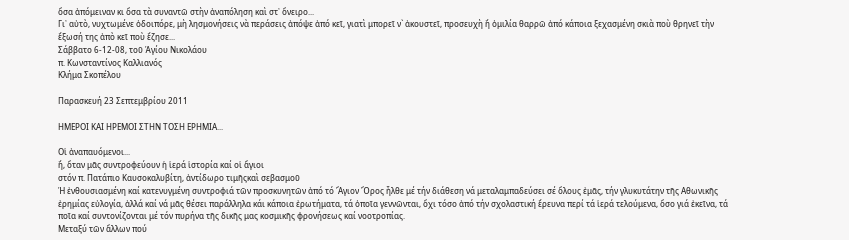ὅσα ἀπόμειναν κι ὅσα τὰ συναντῶ στὴν ἀναπόληση καὶ στ᾿ ὄνειρο...
Γι᾿ αὐτὸ, νυχτωμένε ὁδοιπόρε, μὴ λησμονήσεις νὰ περάσεις ἀπόψε ἀπό κεῖ, γιατὶ μπορεῖ ν` ἀκουστεῖ, προσευχὴ ἤ ὁμιλία θαρρῶ ἀπό κάποια ξεχασμένη σκιὰ ποὺ θρηνεῖ τὴν ἔξωσή της ἀπὸ κεῖ ποὺ ἔζησε...
Σάββατο 6-12-08, τοῦ Ἁγίου Νικολάου
π. Κωνσταντίνος Καλλιανός
Κλήμα Σκοπέλου

Παρασκευή 23 Σεπτεμβρίου 2011

ΗΜΕΡΟΙ ΚΑΙ ΗΡΕΜΟΙ ΣΤΗΝ ΤΟΣΗ ΕΡΗΜΙΑ...

Οἱ ἀναπαυόμενοι...
ἤ, ὅταν μᾶς συντροφεύουν ἡ ἱερά ἱστορία καί οἱ ἅγιοι
στόν π. Πατάπιο Καυσοκαλυβίτη, ἀντίδωρο τιμῆςκαὶ σεβασμοῦ
Ἡ ἐνθουσιασμένη καί κατενυγμένη συντροφιά τῶν προσκυνητῶν ἀπό τό Ἅγιον Ὄρος ἦλθε μέ τήν διάθεση νά μεταλαμπαδεύσει σέ ὅλους ἐμᾶς, τήν γλυκυτάτην τῆς Αθωνικῆς ἐρημίας εὐλογία, ἀλλά καί νά μᾶς θέσει παράλληλα κάι κάποια ἐρωτήματα, τά ὁποῖα γεννῶνται, ὄχι τόσο ἀπό τήν σχολαστική ἔρευνα περί τά ἱερά τελούμενα, ὅσο γιά ἐκεῖνα, τά ποῖα καί συντονίζονται μέ τόν πυρήνα τῆς δικῆς μας κοσμικῆς φρονήσεως καί νοοτροπίας.
Μεταξύ τῶν ἄλλων πού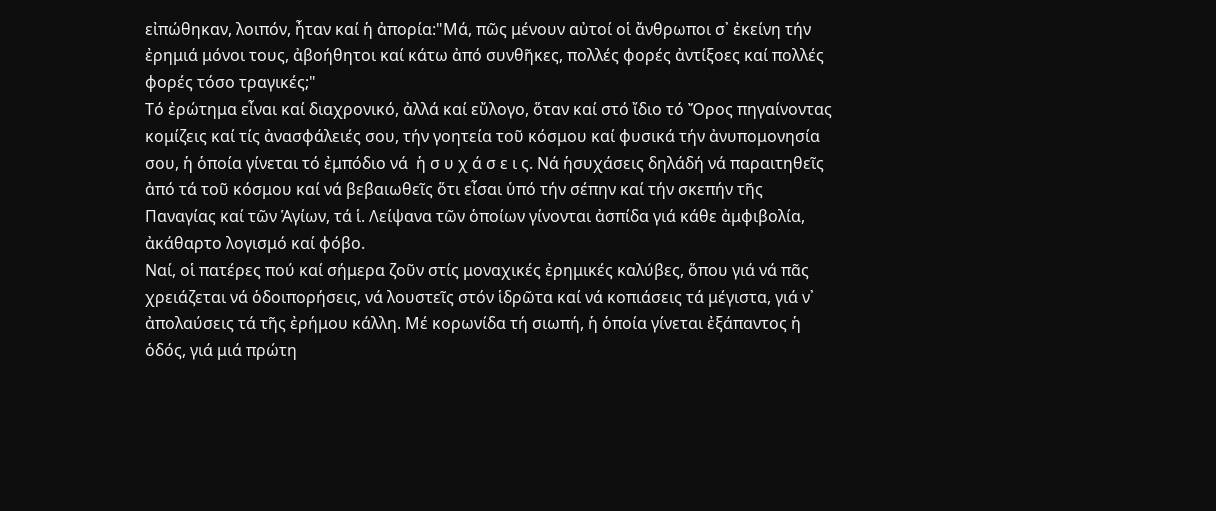εἰπώθηκαν, λοιπόν, ἦταν καί ἡ ἀπορία:"Μά, πῶς μένουν αὐτοί οἱ ἄνθρωποι σ᾿ ἐκείνη τήν ἐρημιά μόνοι τους, ἀβοήθητοι καί κάτω ἀπό συνθῆκες, πολλές φορές ἀντίξοες καί πολλές φορές τόσο τραγικές;"
Τό ἐρώτημα εἶναι καί διαχρονικό, ἀλλά καί εὔλογο, ὅταν καί στό ἴδιο τό Ὄρος πηγαίνοντας κομίζεις καί τίς ἀνασφάλειές σου, τήν γοητεία τοῦ κόσμου καί φυσικά τήν ἀνυπομονησία σου, ἡ ὁποία γίνεται τό ἐμπόδιο νά  ἡ σ υ χ ά σ ε ι ς. Νά ἡσυχάσεις δηλάδή νά παραιτηθεῖς ἀπό τά τοῦ κόσμου καί νά βεβαιωθεῖς ὅτι εἶσαι ὑπό τήν σέπην καί τήν σκεπήν τῆς Παναγίας καί τῶν Ἁγίων, τά ἱ. Λείψανα τῶν ὁποίων γίνονται ἀσπίδα γιά κάθε ἀμφιβολία, ἀκάθαρτο λογισμό καί φόβο.
Ναί, οἱ πατέρες πού καί σήμερα ζοῦν στίς μοναχικές ἐρημικές καλύβες, ὅπου γιά νά πᾶς χρειάζεται νά ὁδοιπορήσεις, νά λουστεῖς στόν ἱδρῶτα καί νά κοπιάσεις τά μέγιστα, γιά ν᾿ ἀπολαύσεις τά τῆς ἐρήμου κάλλη. Μέ κορωνίδα τή σιωπή, ἡ ὁποία γίνεται ἐξάπαντος ἡ ὁδός, γιά μιά πρώτη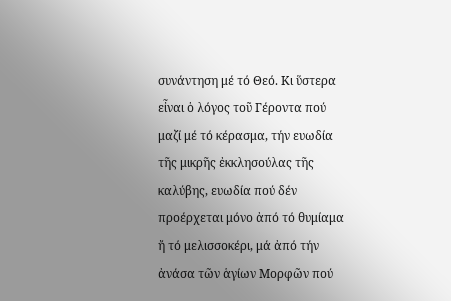συνάντηση μέ τό Θεό. Κι ὕστερα εἶναι ὁ λόγος τοῦ Γέροντα πού μαζί μέ τό κέρασμα, τήν ευωδία τῆς μικρῆς ἐκκλησούλας τῆς καλύβης, ευωδία πού δέν προέρχεται μόνο ἀπό τό θυμίαμα ἤ τό μελισσοκέρι, μά ἀπό τήν ἀνάσα τῶν ἁγίων Μορφῶν πού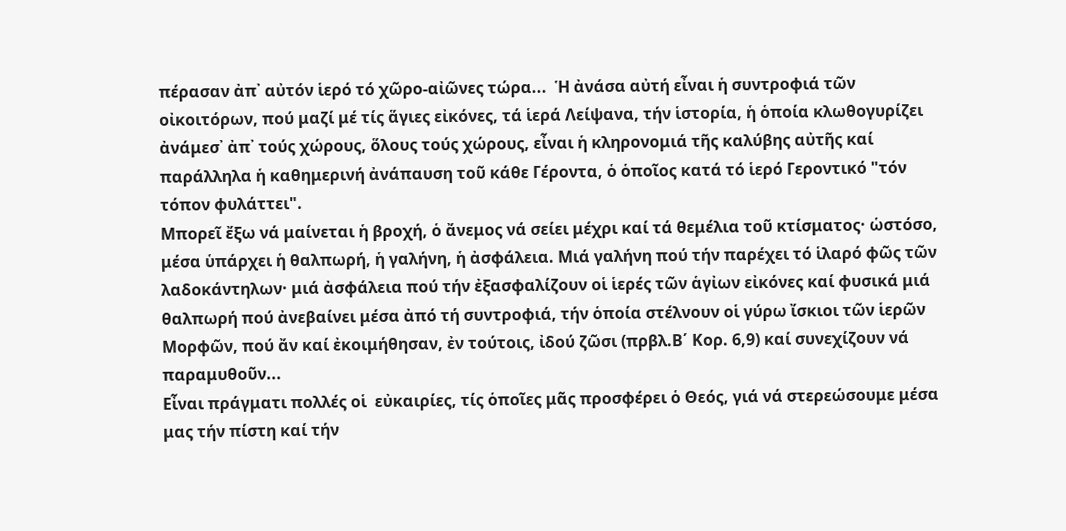πέρασαν ἀπ᾿ αὐτόν ἱερό τό χῶρο-αἰῶνες τώρα...  Ἡ ἀνάσα αὐτή εἶναι ἡ συντροφιά τῶν οἰκοιτόρων, πού μαζί μέ τίς ἅγιες εἰκόνες, τά ἱερά Λείψανα, τήν ἱστορία, ἡ ὁποία κλωθογυρίζει ἀνάμεσ᾿ ἀπ᾿ τούς χώρους, ὅλους τούς χώρους, εἶναι ἡ κληρονομιά τῆς καλύβης αὐτῆς καί παράλληλα ἡ καθημερινή ἀνάπαυση τοῦ κάθε Γέροντα, ὁ ὁποῖος κατά τό ἱερό Γεροντικό "τόν τόπον φυλάττει".
Μπορεῖ ἔξω νά μαίνεται ἡ βροχή, ὁ ἄνεμος νά σείει μέχρι καί τά θεμέλια τοῦ κτίσματος· ὡστόσο, μέσα ὑπάρχει ἡ θαλπωρή, ἡ γαλήνη, ἡ ἀσφάλεια. Μιά γαλήνη πού τήν παρέχει τό ἱλαρό φῶς τῶν λαδοκάντηλων· μιά ἀσφάλεια πού τήν ἐξασφαλίζουν οἱ ἱερές τῶν ἁγἰων εἰκόνες καί φυσικά μιά θαλπωρή πού ἀνεβαίνει μέσα ἀπό τή συντροφιά, τήν ὁποία στέλνουν οἱ γύρω ἴσκιοι τῶν ἱερῶν Μορφῶν, πού ἄν καί ἐκοιμήθησαν, ἐν τούτοις, ἰδού ζῶσι (πρβλ.Β΄ Κορ. 6,9) καί συνεχίζουν νά παραμυθοῦν...
Εἶναι πράγματι πολλές οἱ  εὐκαιρίες, τίς ὁποῖες μᾶς προσφέρει ὁ Θεός, γιά νά στερεώσουμε μέσα μας τήν πίστη καί τήν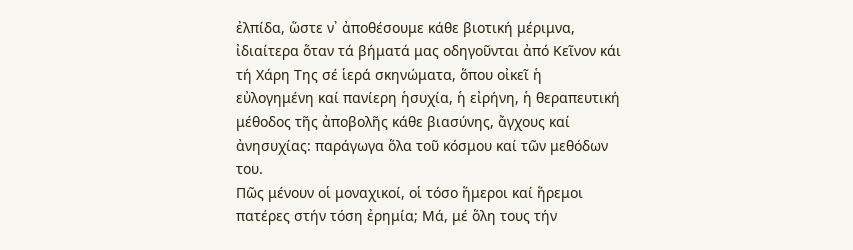ἐλπίδα, ὥστε ν᾿ ἀποθέσουμε κάθε βιοτική μέριμνα, ἰδιαίτερα ὅταν τά βήματά μας οδηγοῦνται ἀπό Κεῖνον κάι τή Χάρη Της σέ ἱερά σκηνώματα, ὅπου οἰκεῖ ἡ εὐλογημένη καί πανίερη ἡσυχία, ἡ εἰρήνη, ἡ θεραπευτική μέθοδος τῆς ἀποβολῆς κάθε βιασύνης, ἄγχους καί ἀνησυχίας: παράγωγα ὅλα τοῦ κόσμου καί τῶν μεθόδων του.
Πῶς μένουν οἱ μοναχικοί, οἱ τόσο ἥμεροι καί ἥρεμοι πατέρες στήν τόση ἐρημία; Μά, μέ ὅλη τους τήν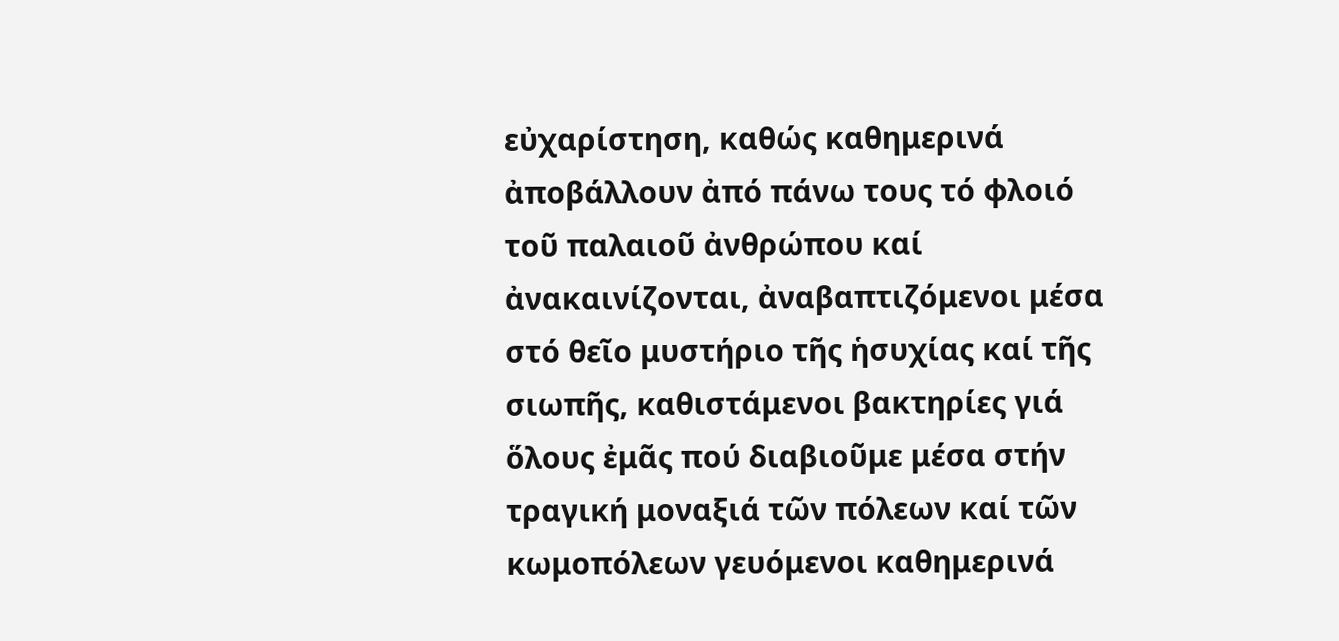εὐχαρίστηση, καθώς καθημερινά ἀποβάλλουν ἀπό πάνω τους τό φλοιό τοῦ παλαιοῦ ἀνθρώπου καί ἀνακαινίζονται, ἀναβαπτιζόμενοι μέσα στό θεῖο μυστήριο τῆς ἡσυχίας καί τῆς σιωπῆς, καθιστάμενοι βακτηρίες γιά ὅλους ἐμᾶς πού διαβιοῦμε μέσα στήν τραγική μοναξιά τῶν πόλεων καί τῶν κωμοπόλεων γευόμενοι καθημερινά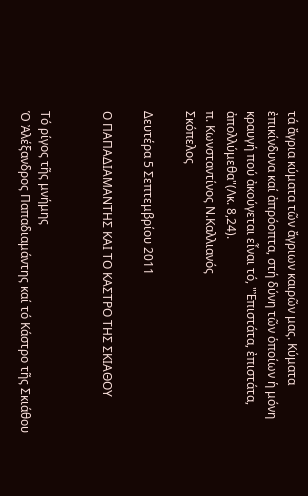τά ἄγρια κύματα τῶν ἄγριων καιρῶν μας. Κύματα ἐπικίνδυνα καί ἀπρόοπτα, στή δύνη τῶν ὁποίων ἡ μόνη κραυγή πού ἀκούγεται εἶναι τό, "Ἐπιστάτα, ἐπιστάτα, ἀπολλύμεθα"(Λκ. 8,24).
π. Κωνσταντίνος Ν.Καλλιανός
Σκόπελος

Δευτέρα 5 Σεπτεμβρίου 2011

Ο ΠΑΠΑΔΙΑΜΑΝΤΗΣ ΚΑΙ ΤΟ ΚΑΣΤΡΟ ΤΗΣ ΣΚΙΑΘΟΥ


Τό ρίγος τῆς μνήμης
Ὁ Ἀλέξανδρος Παπαδιαμάντης καί τό Κάστρο τῆς Σκιάθου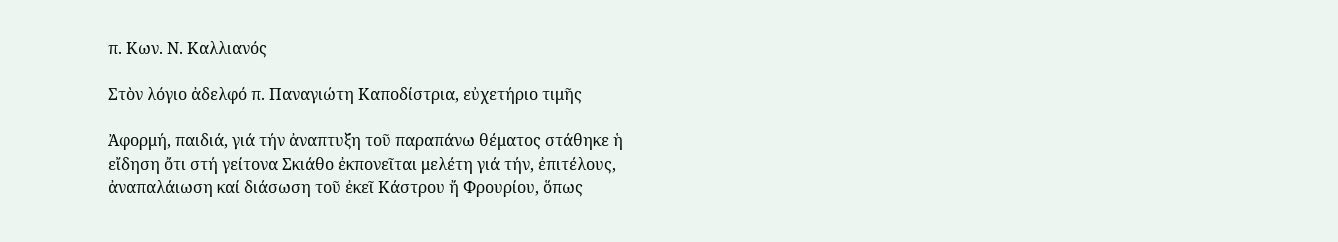π. Κων. Ν. Καλλιανός

Στὸν λόγιο ἀδελφό π. Παναγιώτη Καποδίστρια, εὐχετήριο τιμῆς

Ἀφορμή, παιδιά, γιά τήν ἀναπτυξη τοῦ παραπάνω θέματος στάθηκε ἡ εἴδηση ὄτι στή γείτονα Σκιάθο ἐκπονεῖται μελέτη γιά τήν, ἐπιτέλους, ἀναπαλάιωση καί διάσωση τοῦ ἐκεῖ Κάστρου ἤ Φρουρίου, ὅπως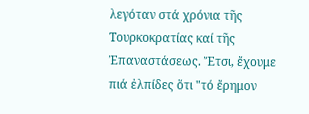λεγόταν στά χρόνια τῆς Τουρκοκρατίας καί τῆς Ἐπαναστάσεως. Ἔτσι, ἔχουμε πιά ἐλπίδες ὅτι "τό ἔρημον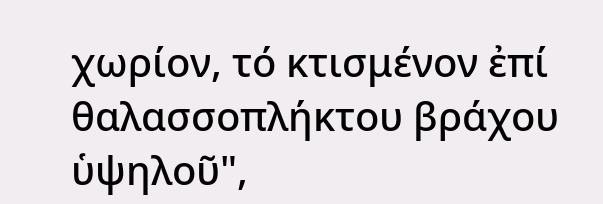χωρίον, τό κτισμένον ἐπί θαλασσοπλήκτου βράχου ὑψηλοῦ",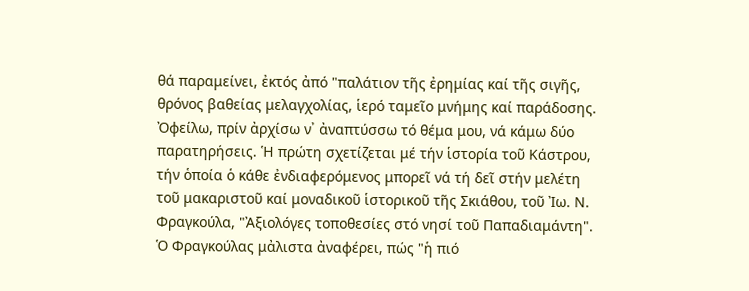θά παραμείνει, ἐκτός ἀπό "παλάτιον τῆς ἐρημίας καί τῆς σιγῆς, θρόνος βαθείας μελαγχολίας, ἱερό ταμεῖο μνήμης καί παράδοσης.
Ὀφείλω, πρίν ἀρχίσω ν᾿ ἀναπτύσσω τό θέμα μου, νά κάμω δύο παρατηρήσεις. Ἡ πρώτη σχετίζεται μέ τήν ἱστορία τοῦ Κάστρου, τήν ὁποία ὁ κάθε ἐνδιαφερόμενος μπορεῖ νά τή δεῖ στήν μελέτη τοῦ μακαριστοῦ καί μοναδικοῦ ἱστορικοῦ τῆς Σκιάθου, τοῦ Ἰω. Ν. Φραγκούλα, "Ἀξιολόγες τοποθεσίες στό νησί τοῦ Παπαδιαμάντη". Ὁ Φραγκούλας μἀλιστα ἀναφέρει, πώς "ἡ πιό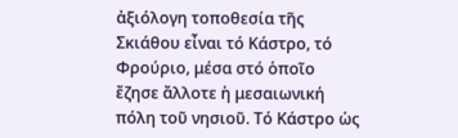ἀξιόλογη τοποθεσία τῆς Σκιάθου εἶναι τό Κάστρο, τό Φρούριο, μέσα στό ὁποῖο ἔζησε ἄλλοτε ἡ μεσαιωνική πόλη τοῦ νησιοῦ. Τό Κάστρο ὡς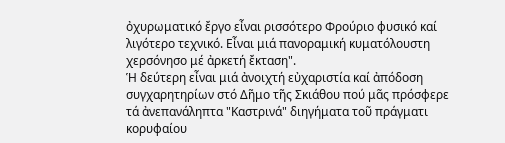ὀχυρωματικό ἔργο εἶναι ρισσότερο Φρούριο φυσικό καί λιγότερο τεχνικό. Εἶναι μιά πανοραμική κυματόλουστη χερσόνησο μέ ἀρκετή ἔκταση".
Ἡ δεύτερη εἶναι μιά ἀνοιχτή εὐχαριστία καί ἀπόδοση συγχαρητηρίων στό Δῆμο τῆς Σκιάθου πού μᾶς πρόσφερε τά ἀνεπανάληπτα "Καστρινά" διηγήματα τοῦ πράγματι κορυφαίου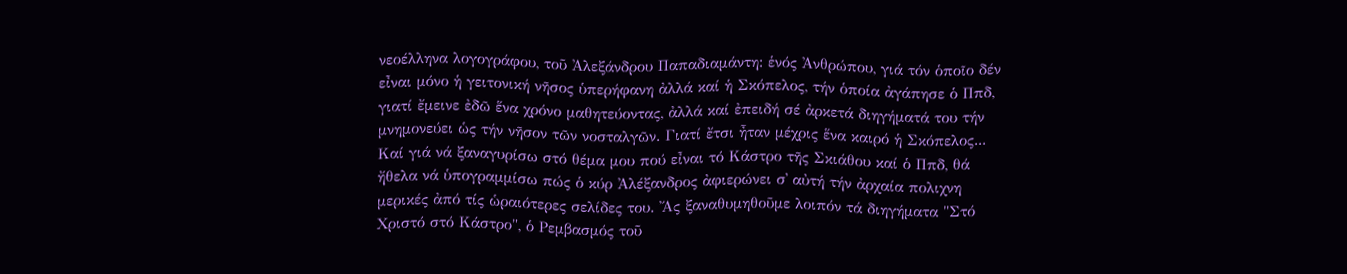νεοέλληνα λογογράφου, τοῦ Ἀλεξάνδρου Παπαδιαμάντη: ἑνός Ἀνθρώπου, γιά τόν ὁποῖο δέν εἶναι μόνο ἡ γειτονική νῆσος ὑπερήφανη ἀλλά καί ἡ Σκόπελος, τήν ὁποία ἀγάπησε ὁ Ππδ, γιατί ἔμεινε ἐδῶ ἕνα χρόνο μαθητεύοντας, ἀλλά καί ἐπειδή σέ ἀρκετά διηγήματά του τήν μνημονεύει ὡς τήν νῆσον τῶν νοσταλγῶν. Γιατί ἔτσι ἦταν μέχρις ἕνα καιρό ἡ Σκόπελος...
Καί γιά νά ξαναγυρίσω στό θέμα μου πού εἶναι τό Κάστρο τῆς Σκιάθου καί ὁ Ππδ, θά ἤθελα νά ὑπογραμμίσω πώς ὁ κύρ Ἀλέξανδρος ἀφιερώνει σ᾿ αὐτή τήν ἀρχαία πολιχνη μερικές ἀπό τίς ὡραιότερες σελίδες του. Ἄς ξαναθυμηθοῦμε λοιπόν τά διηγήματα "Στό Χριστό στό Κάστρο", ὁ Ρεμβασμός τοῦ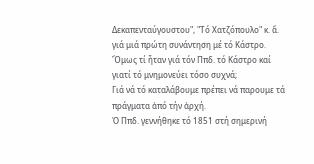Δεκαπενταύγουστου", "Τό Χατζόπουλο" κ. ἄ. γιά μιά πρώτη συνάντηση μέ τό Κάστρο.
Ὅμως τί ἦταν γιά τόν Ππδ. τό Κάστρο καί γιατί τό μνημονεύει τόσο συχνά;
Γιά νά τό καταλάβουμε πρέπει νά παρουμε τά πράγματα ἀπό τήν ἀρχή.
Ὀ Ππδ. γεννήθηκε τό 1851 στή σημερινή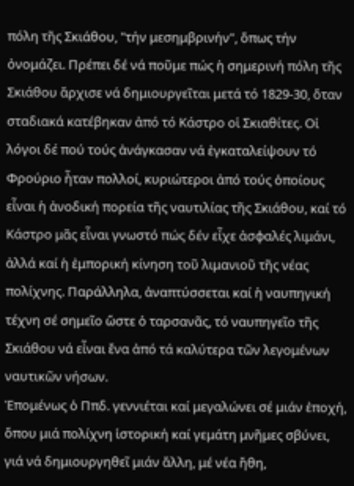πόλη τῆς Σκιάθου, "τήν μεσημβρινήν", ὅπως τήν ὀνομάζει. Πρέπει δέ νά ποῦμε πώς ἡ σημερινή πόλη τῆς Σκιάθου ἄρχισε νά δημιουργεῖται μετά τό 1829-30, ὅταν σταδιακά κατέβηκαν ἀπό τό Κάστρο οἱ Σκιαθίτες. Οἰ λόγοι δέ πού τούς ἀνάγκασαν νά ἐγκαταλείψουν τό Φρούριο ἦταν πολλοί, κυριώτεροι ἀπό τούς ὁποίους εἶναι ἡ ἀνοδική πορεία τῆς ναυτιλίας τῆς Σκιάθου, καί τό Κάστρο μᾶς εἶναι γνωστό πώς δέν εἶχε ἀσφαλές λιμάνι, ἀλλά καί ἡ ἐμπορική κίνηση τοῦ λιμανιοῦ τῆς νέας πολίχνης. Παράλληλα, ἀναπτύσσεται καί ἡ ναυπηγική τέχνη σέ σημεῖο ὥστε ὁ ταρσανᾶς, τό ναυπηγεῖο τῆς Σκιάθου νά εἶναι ἔνα ἀπό τά καλύτερα τῶν λεγομένων ναυτικῶν νήσων.
Ἑπομένως ὁ Ππδ. γεννιέται καί μεγαλώνει σέ μιάν ἐποχή, ὅπου μιά πολίχνη ἱστορική καί γεμάτη μνῆμες σβύνει, γιά νά δημιουργηθεῖ μιάν ἄλλη, μέ νέα ἤθη,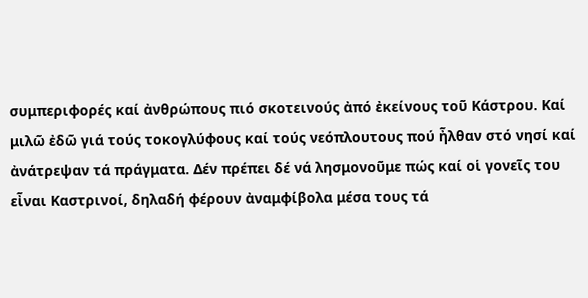συμπεριφορές καί ἀνθρώπους πιό σκοτεινούς ἀπό ἐκείνους τοῦ Κάστρου. Καί μιλῶ ἐδῶ γιά τούς τοκογλύφους καί τούς νεόπλουτους πού ἦλθαν στό νησί καί ἀνάτρεψαν τά πράγματα. Δέν πρέπει δέ νά λησμονοῦμε πώς καί οἱ γονεῖς του εἶναι Καστρινοί, δηλαδή φέρουν ἀναμφίβολα μέσα τους τά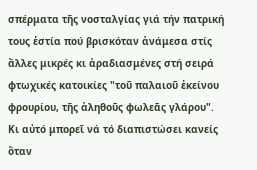σπέρματα τῆς νοσταλγίας γιά τήν πατρική τους ἑστία πού βρισκόταν ἀνάμεσα στίς ἄλλες μικρές κι ἀραδιασμένες στή σειρά φτωχικές κατοικίες "τοῦ παλαιοῦ ἐκείνου φρουρίου, τῆς ἀληθοῦς φωλεᾶς γλάρου". Κι αὐτό μπορεῖ νά τό διαπιστώσει κανείς ὅταν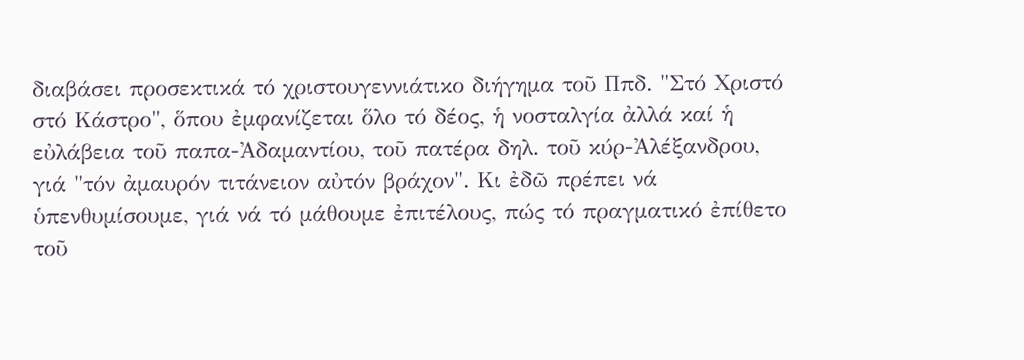διαβάσει προσεκτικά τό χριστουγεννιάτικο διήγημα τοῦ Ππδ. "Στό Χριστό στό Κάστρο", ὅπου ἐμφανίζεται ὅλο τό δέος, ἡ νοσταλγία ἀλλά καί ἡ εὐλάβεια τοῦ παπα-Ἀδαμαντίου, τοῦ πατέρα δηλ. τοῦ κύρ-Ἀλέξανδρου, γιά "τόν ἀμαυρόν τιτάνειον αὐτόν βράχον". Κι ἐδῶ πρέπει νά ὑπενθυμίσουμε, γιά νά τό μάθουμε ἐπιτέλους, πώς τό πραγματικό ἐπίθετο τοῦ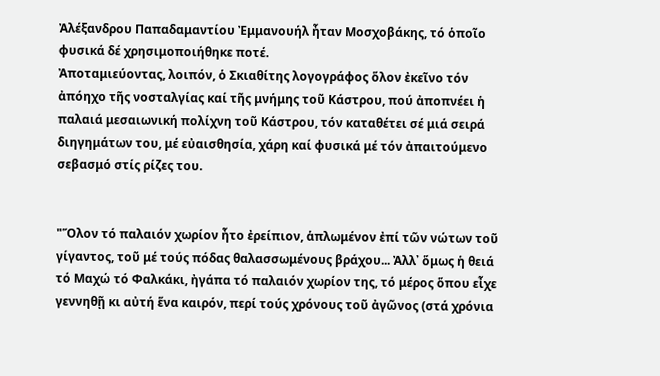Ἀλέξανδρου Παπαδαμαντίου Ἐμμανουήλ ἦταν Μοσχοβάκης, τό ὁποῖο φυσικά δέ χρησιμοποιήθηκε ποτέ.
Ἀποταμιεύοντας, λοιπόν, ὁ Σκιαθίτης λογογράφος ὅλον ἐκεῖνο τόν ἀπόηχο τῆς νοσταλγίας καί τῆς μνήμης τοῦ Κάστρου, πού ἀποπνέει ἡ παλαιά μεσαιωνική πολίχνη τοῦ Κάστρου, τόν καταθέτει σέ μιά σειρά διηγημάτων του, μέ εὐαισθησία, χάρη καί φυσικά μέ τόν ἀπαιτούμενο σεβασμό στίς ρίζες του.


"Ὅλον τό παλαιόν χωρίον ἦτο ἐρείπιον, ἁπλωμένον ἐπί τῶν νώτων τοῦ γίγαντος, τοῦ μέ τούς πόδας θαλασσωμένους βράχου... Ἀλλ᾿ ὅμως ἡ θειά τό Μαχώ τό Φαλκάκι, ἠγάπα τό παλαιόν χωρίον της, τό μέρος ὅπου εἶχε γεννηθῇ κι αὐτή ἕνα καιρόν, περί τούς χρόνους τοῦ ἀγῶνος (στά χρόνια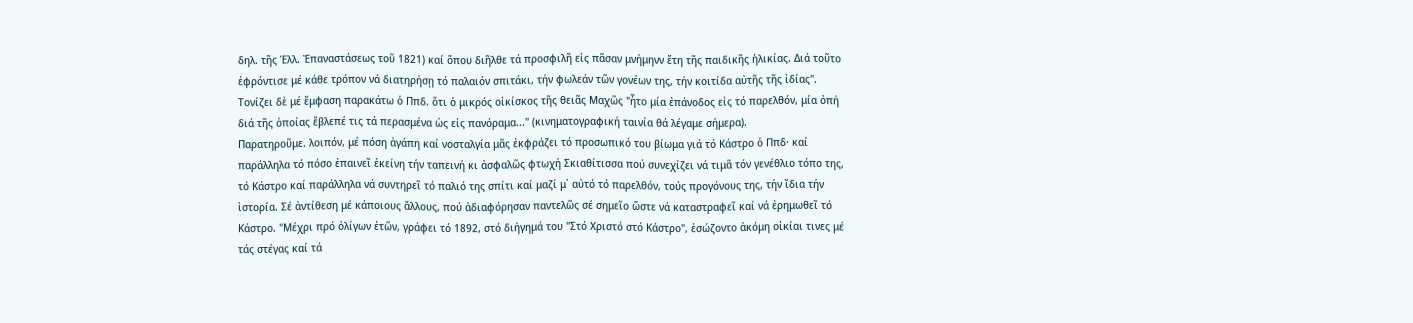δηλ. τῆς Ἑλλ. Ἐπαναστάσεως τοῦ 1821) καί ὅπου διῆλθε τά προσφιλῆ εἰς πᾶσαν μνήμηνν ἔτη τῆς παιδικῆς ἡλικίας. Διά τοῦτο ἐφρόντισε μέ κάθε τρόπον νά διατηρήσῃ τό παλαιόν σπιτάκι, τήν φωλεάν τῶν γονέων της, τήν κοιτίδα αὐτῆς τῆς ἰδίας". Τονίζει δὲ μέ ἔμφαση παρακάτω ὁ Ππδ. ὅτι ὁ μικρός οἰκίσκος τῆς θειᾶς Μαχῶς "ἦτο μία ἐπάνοδος εἰς τό παρελθόν, μία ὀπή διά τῆς ὁποίας ἔβλεπέ τις τά περασμένα ὡς εἰς πανόραμα..." (κινηματογραφική ταινία θά λέγαμε σήμερα).
Παρατηροῦμε. λοιπόν, μέ πόση ἀγάπη καί νοσταλγία μᾶς ἐκφράζει τό προσωπικό του βίωμα γιά τό Κάστρο ὁ Ππδ· καί παράλληλα τό πόσο ἐπαινεῖ ἐκείνη τήν ταπεινή κι ἀσφαλῶς φτωχή Σκιαθίτισσα πού συνεχίζει νά τιμᾶ τόν γενέθλιο τόπο της, τό Κάστρο καί παράλληλα νά συντηρεῖ τό παλιό της σπίτι καί μαζί μ᾿ αὐτό τό παρελθόν, τούς προγόνους της, τήν ἴδια τήν ἱστορία. Σέ ἀντίθεση μέ κάποιους ἄλλους, πού ἀδιαφόρησαν παντελῶς σέ σημεῖο ὥστε νά καταστραφεῖ καί νά ἐρημωθεῖ τό Κάστρο. "Μέχρι πρό ὀλίγων ἐτῶν, γράφει τό 1892, στό διήγημά του "Στό Χριστό στό Κάστρο", ἐσώζοντο ἀκόμη οἰκίαι τινες μέ τάς στέγας καί τά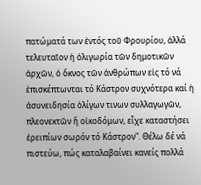πατώματά των ἐντός τοῦ Φρουρίου, ἀλλά τελευταῖον ἡ ὀλιγωρία τῶν δημοτικῶν ἀρχῶν, ὁ ὄκνος τῶν ἀνθρώπων εἰς τό νά ἐπισκέπτωνται τό Κάστρον συχνότερα καί ἡ ἀσυνειδησία ὀλίγων τινων συλλαγωγῶν, πλεονεκτῶν ἤ οἰκοδόμων, εἶχε καταστήσει ἐρειπίων σωρόν τό Κάστρον". Θέλω δέ νά πιστεύω, πώς καταλαβαίνει κανείς πολλά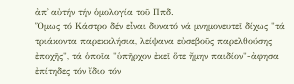ἀπ᾿ αὐτήν τήν ὁμολογία τοῦ Ππδ.
Ὅμως τό Κάστρο δέν εἶναι δυνατό νά μνημονευτεῖ δίχως "τά τριάκοντα παρεκκλήσια, λείψανα εὐσεβοῦς παρελθούσης ἐποχῆς", τά ὁποῖα "ὑπῆρχον ἐκεῖ ὅτε ἤμην παιδίον"-ἀφησα ἐπίτηδες τόν ἴδιο τόν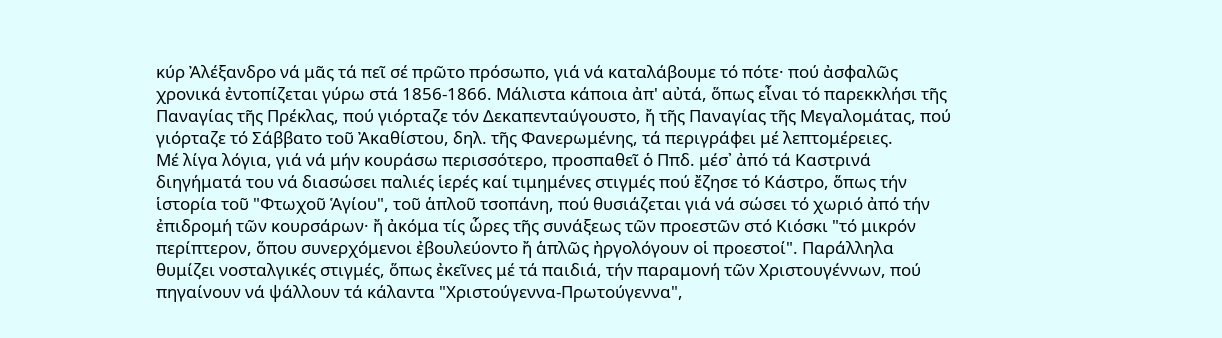κύρ Ἀλέξανδρο νά μᾶς τά πεῖ σέ πρῶτο πρόσωπο, γιά νά καταλάβουμε τό πότε· πού ἀσφαλῶς χρονικά ἐντοπίζεται γύρω στά 1856-1866. Μάλιστα κάποια ἀπ' αὐτά, ὅπως εἶναι τό παρεκκλήσι τῆς Παναγίας τῆς Πρέκλας, πού γιόρταζε τόν Δεκαπενταύγουστο, ἤ τῆς Παναγίας τῆς Μεγαλομάτας, πού γιόρταζε τό Σάββατο τοῦ Ἀκαθίστου, δηλ. τῆς Φανερωμένης, τά περιγράφει μέ λεπτομέρειες.
Μέ λίγα λόγια, γιά νά μήν κουράσω περισσότερο, προσπαθεῖ ὁ Ππδ. μέσ᾿ ἀπό τά Καστρινά διηγήματά του νά διασώσει παλιές ἱερές καί τιμημένες στιγμές πού ἔζησε τό Κάστρο, ὅπως τήν ἱστορία τοῦ "Φτωχοῦ Ἁγίου", τοῦ ἁπλοῦ τσοπάνη, πού θυσιάζεται γιά νά σώσει τό χωριό ἀπό τήν ἐπιδρομή τῶν κουρσάρων· ἤ ἀκόμα τίς ὧρες τῆς συνάξεως τῶν προεστῶν στό Κιόσκι "τό μικρόν περίπτερον, ὅπου συνερχόμενοι ἐβουλεύοντο ἤ ἁπλῶς ἠργολόγουν οἱ προεστοί". Παράλληλα θυμίζει νοσταλγικές στιγμές, ὅπως ἐκεῖνες μέ τά παιδιά, τήν παραμονή τῶν Χριστουγέννων, πού πηγαίνουν νά ψάλλουν τά κάλαντα "Χριστούγεννα-Πρωτούγεννα",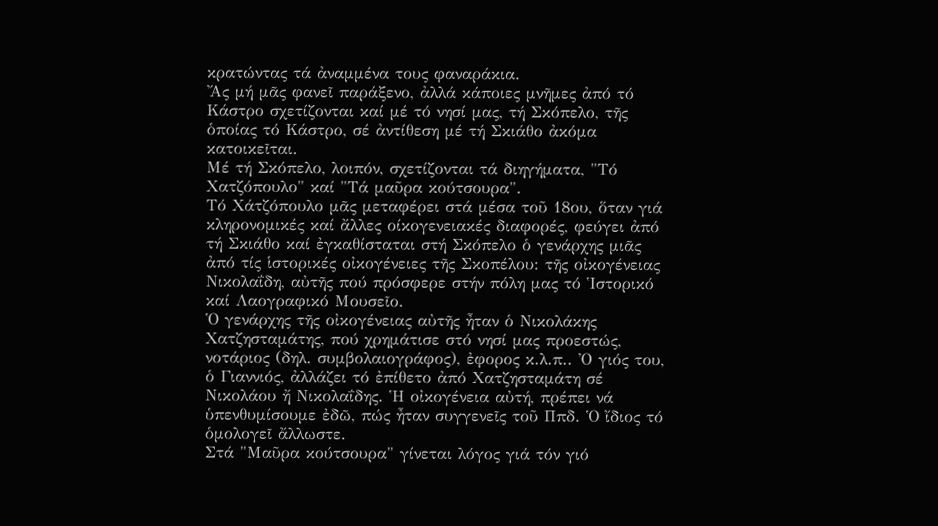κρατώντας τά ἀναμμένα τους φαναράκια.
Ἄς μή μᾶς φανεῖ παράξενο, ἀλλά κάποιες μνῆμες ἀπό τό Κάστρο σχετίζονται καί μέ τό νησί μας, τή Σκόπελο, τῆς ὁποίας τό Κάστρο, σέ ἀντίθεση μέ τή Σκιάθο ἀκόμα κατοικεῖται.
Μέ τή Σκόπελο, λοιπόν, σχετίζονται τά διηγήματα, "Τό Χατζόπουλο" καί "Τά μαῦρα κούτσουρα".
Τό Χάτζόπουλο μᾶς μεταφέρει στά μέσα τοῦ 18ου, ὅταν γιά κληρονομικές καί ἄλλες οίκογενειακές διαφορές, φεύγει ἀπό τή Σκιάθο καί ἐγκαθίσταται στή Σκόπελο ὁ γενάρχης μιᾶς ἀπό τίς ἱστορικές οἰκογένειες τῆς Σκοπέλου: τῆς οἰκογένειας Νικολαΐδη, αὐτῆς πού πρόσφερε στήν πόλη μας τό Ἱστορικό καί Λαογραφικό Μουσεῖο.
Ὁ γενάρχης τῆς οἰκογένειας αὐτῆς ἦταν ὁ Νικολάκης Χατζησταμάτης, πού χρημάτισε στό νησί μας προεστώς, νοτάριος (δηλ. συμβολαιογράφος), ἐφορος κ.λ.π.. Ὀ γιός του, ὁ Γιαννιός, ἀλλάζει τό ἐπίθετο ἀπό Χατζησταμάτη σέ Νικολάου ἤ Νικολαΐδης. Ἡ οἰκογένεια αὐτή, πρέπει νά ὑπενθυμίσουμε ἐδῶ, πώς ἦταν συγγενεῖς τοῦ Ππδ. Ὁ ἴδιος τό ὁμολογεῖ ἄλλωστε.
Στά "Μαῦρα κούτσουρα" γίνεται λόγος γιά τόν γιό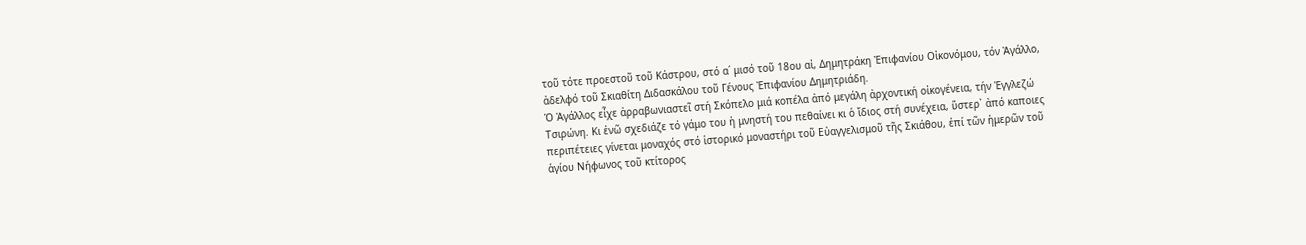τοῦ τότε προεστοῦ τοῦ Κάστρου, στό α΄ μισό τοῦ 18ου αἰ, Δημητράκη Ἐπιφανίου Οἰκονόμου, τόν Ἀγάλλο, ἀδελφό τοῦ Σκιαθίτη Διδασκάλου τοῦ Γένους Ἐπιφανίου Δημητριάδη.
Ὁ Ἀγάλλος εἶχε ἀρραβωνιαστεῖ στή Σκόπελο μιά κοπέλα ἀπό μεγάλη ἀρχοντική οἰκογένεια, τήν Ἐγγλεζώ Τσιρώνη. Κι ἐνῶ σχεδιάζε τό γάμο του ἡ μνηστή του πεθαίνει κι ὁ ἴδιος στή συνέχεια, ὕστερ᾿ ἀπό καποιες περιπέτειες γίνεται μοναχός στό ἱστορικό μοναστήρι τοῦ Εὐαγγελισμοῦ τῆς Σκιάθου, ἐπί τῶν ἡμερῶν τοῦ ἁγίου Νήφωνος τοῦ κτίτορος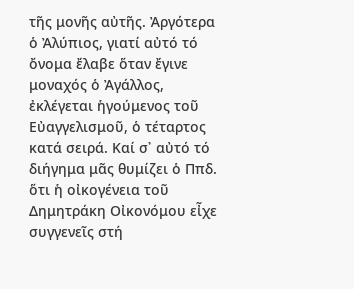τῆς μονῆς αὐτῆς. Ἀργότερα ὁ Ἀλύπιος, γιατί αὐτό τό ὄνομα ἔλαβε ὅταν ἔγινε μοναχός ὁ Ἀγάλλος, ἐκλέγεται ἡγούμενος τοῦ Εὐαγγελισμοῦ, ὁ τέταρτος κατά σειρά. Καί σ᾿ αὐτό τό διήγημα μᾶς θυμίζει ὁ Ππδ. ὅτι ἡ οἰκογένεια τοῦ Δημητράκη Οἰκονόμου εἶχε συγγενεῖς στή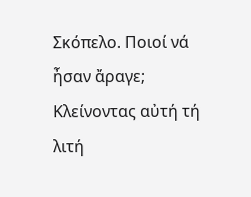Σκόπελο. Ποιοί νά ἦσαν ἄραγε;
Κλείνοντας αὐτή τή λιτή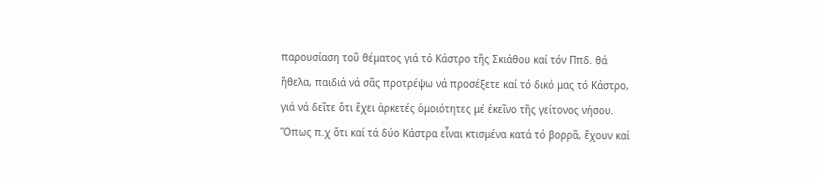παρουσίαση τοῦ θέματος γιά τό Κάστρο τῆς Σκιάθου καί τόν Ππδ. θά ἤθελα, παιδιά νά σᾶς προτρέψω νά προσέξετε καί τό δικό μας τό Κάστρο, γιά νά δεῖτε ὅτι ἔχει ἀρκετές ὁμοιότητες μέ ἐκεῖνο τῆς γείτονος νήσου. Ὅπως π.χ ὅτι καί τά δύο Κάστρα εἶναι κτισμένα κατά τό βορρᾶ, ἔχουν καί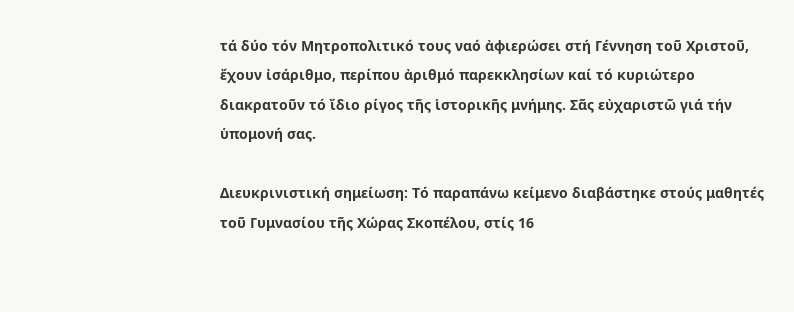τά δύο τόν Μητροπολιτικό τους ναό ἀφιερώσει στή Γέννηση τοῦ Χριστοῦ, ἔχουν ἰσάριθμο, περίπου ἀριθμό παρεκκλησίων καί τό κυριώτερο διακρατοῦν τό ἴδιο ρίγος τῆς ἱστορικῆς μνήμης. Σᾶς εὐχαριστῶ γιά τήν ὑπομονή σας.

Διευκρινιστική σημείωση: Τό παραπάνω κείμενο διαβάστηκε στούς μαθητές τοῦ Γυμνασίου τῆς Χώρας Σκοπέλου, στίς 16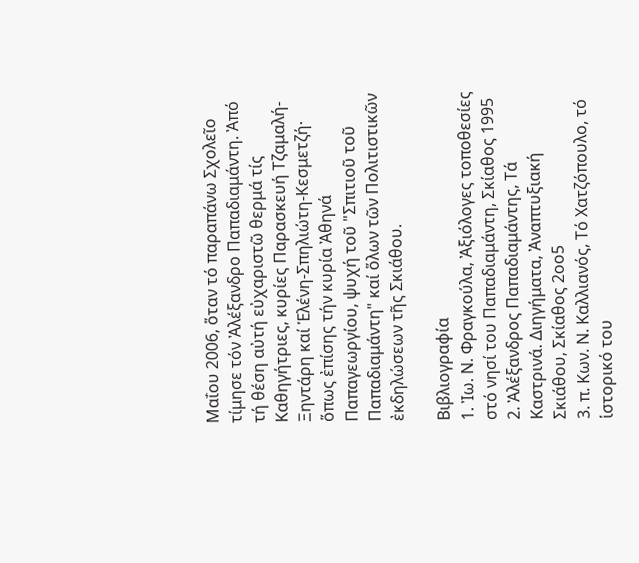Μαΐου 2006, ὅταν τό παραπάνω Σχολεῖο τίμησε τόν Ἀλέξανδρο Παπαδιαμάντη. Ἀπό τή θέση αὐτή εὐχαριστῶ θερμά τίς Καθηγήτριες, κυρίες Παρασκευή Τζαμαλή-Ξηντάρη καί Ἑλένη-Σπηλιώτη-Κεσμετζή· ὅπως ἐπίσης τήν κυρία Ἀθηνά Παπαγεωργίου, ψυχή τοῦ "Σπιτιοῦ τοῦ Παπαδιαμάντη" καί ὅλων τῶν Πολιτιστικῶν ἐκδηλώσεων τῆς Σκιάθου.

Βιβλιογραφία
1. Ἰω. Ν. Φραγκούλα, Ἀξιόλογες τοποθεσίες στό νησί του Παπαδιαμάντη, Σκίαθος 1995
2. Ἀλέξανδρος Παπαδιαμάντης, Τά Καστρινά. Διηγήματα, Ἀναπτυξιακή Σκιάθου, Σκίαθος 2οο5
3. π. Κων. Ν. Καλλιανός, Τό Χατζόπουλο, τό ἱστορικό του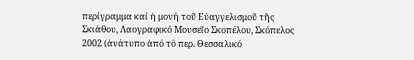περίγραμμα καί ἡ μονή τοῦ Εὐαγγελισμοῦ τῆς Σκιάθου, Λαογραφικό Μουσεῖο Σκοπέλου, Σκόπελος 2002 (ἀνάτυπο ἀπό τό περ. Θεσσαλικό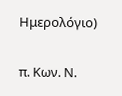Ημερολόγιο)

π. Κων. Ν.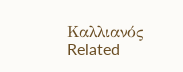Καλλιανός
Related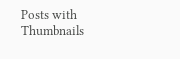Posts with Thumbnails